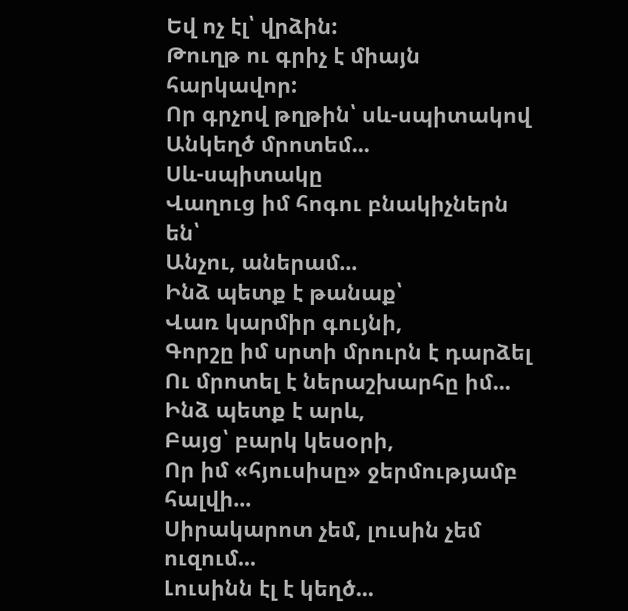Եվ ոչ էլ՝ վրձին:
Թուղթ ու գրիչ է միայն հարկավոր:
Որ գրչով թղթին՝ սև-սպիտակով
Անկեղծ մրոտեմ...
Սև-սպիտակը
Վաղուց իմ հոգու բնակիչներն են՝
Անչու, աներամ...
Ինձ պետք է թանաք՝
Վառ կարմիր գույնի,
Գորշը իմ սրտի մրուրն է դարձել
Ու մրոտել է ներաշխարհը իմ...
Ինձ պետք է արև,
Բայց՝ բարկ կեսօրի,
Որ իմ «հյուսիսը» ջերմությամբ հալվի...
Սիրակարոտ չեմ, լուսին չեմ ուզում...
Լուսինն էլ է կեղծ...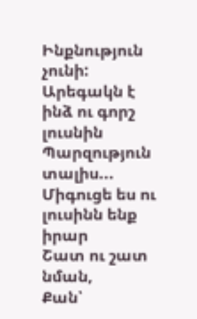Ինքնություն չունի:
Արեգակն է ինձ ու գորշ լուսնին
Պարզություն տալիս...
Միգուցե ես ու լուսինն ենք իրար
Շատ ու շատ նման,
Քան՝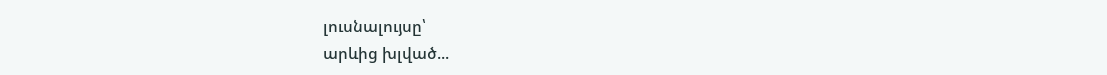լուսնալույսը՝
արևից խլված...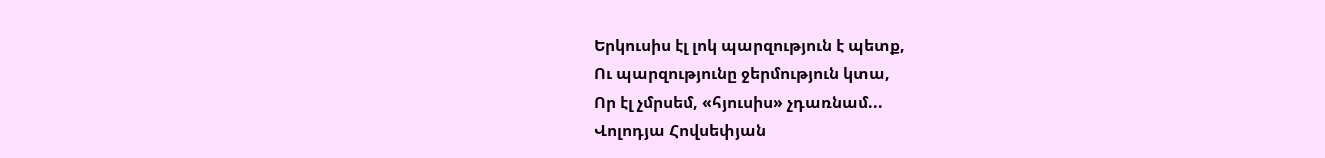Երկուսիս էլ լոկ պարզություն է պետք,
Ու պարզությունը ջերմություն կտա,
Որ էլ չմրսեմ, «հյուսիս» չդառնամ...
Վոլոդյա Հովսեփյան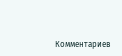Комментариев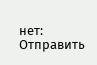нет:
Отправить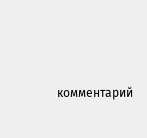комментарий